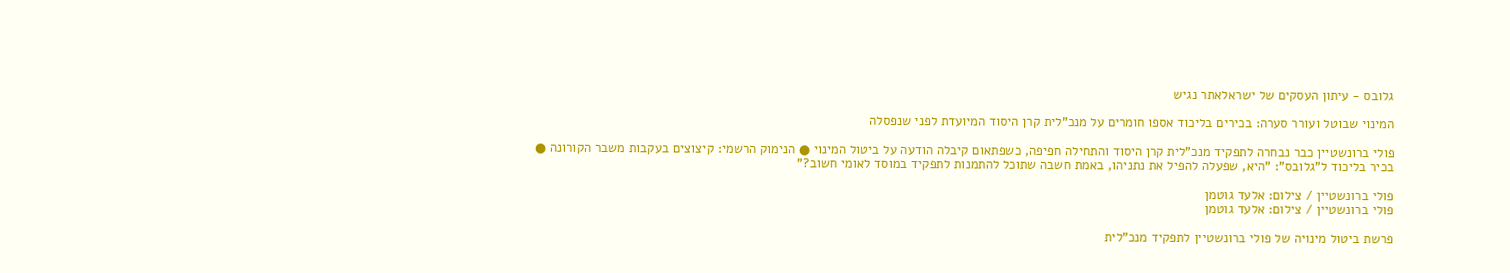גלובס - עיתון העסקים של ישראלאתר נגיש

המינוי שבוטל ועורר סערה: בכירים בליכוד אספו חומרים על מנכ"לית קרן היסוד המיועדת לפני שנפסלה

פולי ברונשטיין כבר נבחרה לתפקיד מנכ"לית קרן היסוד והתחילה חפיפה, כשפתאום קיבלה הודעה על ביטול המינוי ● הנימוק הרשמי: קיצוצים בעקבות משבר הקורונה ● בכיר בליכוד ל"גלובס": "היא, שפעלה להפיל את נתניהו, באמת חשבה שתוכל להתמנות לתפקיד במוסד לאומי חשוב?"

פולי ברונשטיין / צילום: אלעד גוטמן
פולי ברונשטיין / צילום: אלעד גוטמן

פרשת ביטול מינויה של פולי ברונשטיין לתפקיד מנכ"לית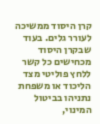קרן היסוד ממשיכה לעורר גלים. בעוד שבקרן היסוד מכחישים כל קשר ללחץ פוליטי מצד הליכוד או משפחת נתניהו בביטול המינוי,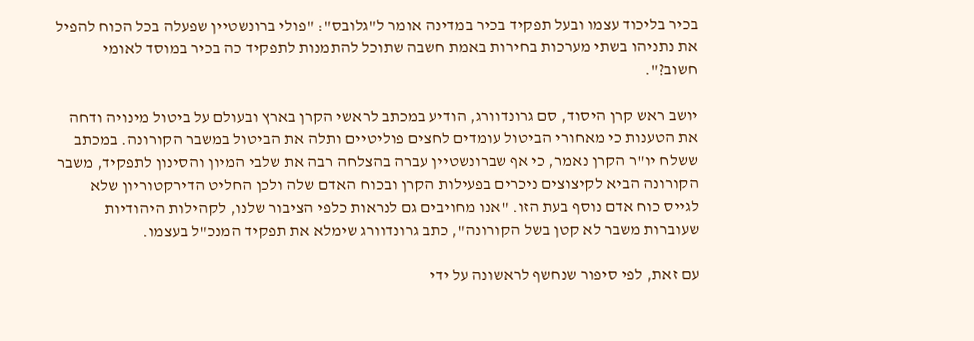בכיר בליכוד עצמו ובעל תפקיד בכיר במדינה אומר ל"גלובס": "פולי ברונשטיין שפעלה בכל הכוח להפיל את נתניהו בשתי מערכות בחירות באמת חשבה שתוכל להתמנות לתפקיד כה בכיר במוסד לאומי חשוב?".

יושב ראש קרן היסוד, סם גרונדוורג, הודיע במכתב לראשי הקרן בארץ ובעולם על ביטול מינויה ודחה את הטענות כי מאחורי הביטול עומדים לחצים פוליטיים ותלה את הביטול במשבר הקורונה. במכתב ששלח יו"ר הקרן נאמר, כי אף שברונשטיין עברה בהצלחה רבה את שלבי המיון והסינון לתפקיד, משבר הקורונה הביא לקיצוצים ניכרים בפעילות הקרן ובכוח האדם שלה ולכן החליט הדירקטוריון שלא לגייס כוח אדם נוסף בעת הזו. "אנו מחויבים גם לנראות כלפי הציבור שלנו, לקהילות היהודיות שעוברות משבר לא קטן בשל הקורונה", כתב גרונדוורג שימלא את תפקיד המנכ"ל בעצמו.

עם זאת, לפי סיפור שנחשף לראשונה על ידי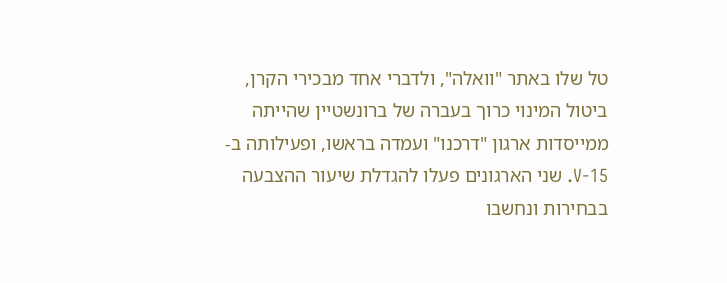טל שלו באתר "וואלה", ולדברי אחד מבכירי הקרן, ביטול המינוי כרוך בעברה של ברונשטיין שהייתה ממייסדות ארגון "דרכנו" ועמדה בראשו, ופעילותה ב-V-15. שני הארגונים פעלו להגדלת שיעור ההצבעה בבחירות ונחשבו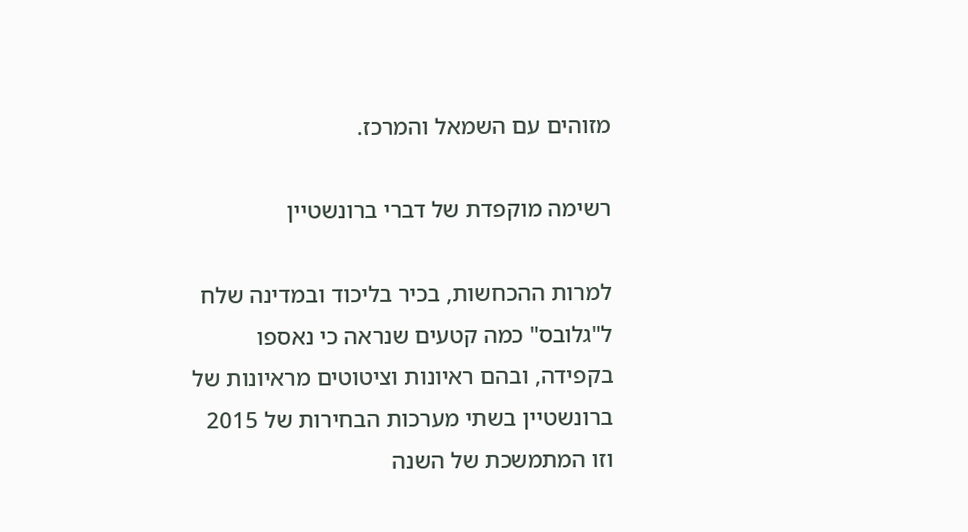מזוהים עם השמאל והמרכז.

רשימה מוקפדת של דברי ברונשטיין

למרות ההכחשות, בכיר בליכוד ובמדינה שלח ל"גלובס" כמה קטעים שנראה כי נאספו בקפידה, ובהם ראיונות וציטוטים מראיונות של ברונשטיין בשתי מערכות הבחירות של 2015 וזו המתמשכת של השנה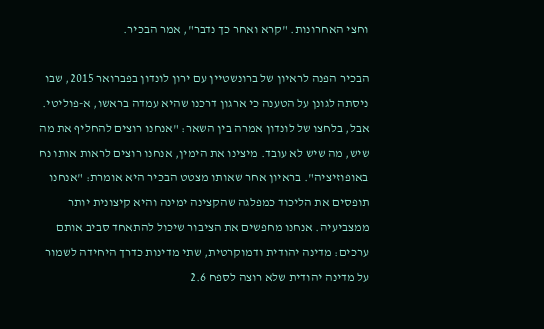וחצי האחרונות. "קרא ואחר כך נדבר", אמר הבכיר.

הבכיר הפנה לראיון של ברונשטיין עם ירון לונדון בפברואר 2015, שבו ניסתה לגונן על הטענה כי ארגון דרכנו שהיא עמדה בראשו, א-פוליטי. אבל, בלחצו של לונדון אמרה בין השאר: "אנחנו רוצים להחליף את מה שיש, מה שיש לא עובד. מיצינו את הימין, אנחנו רוצים לראות אותו נח באופוזיציה". בראיון אחר שאותו מצטט הבכיר היא אומרת: "אנחנו תופסים את הליכוד כמפלגה שהקצינה ימינה והיא קיצונית יותר ממצביעיה. אנחנו מחפשים את הציבור שיכול להתאחד סביב אותם ערכים: מדינה יהודית ודמוקרטית, שתי מדינות כדרך היחידה לשמור על מדינה יהודית שלא רוצה לספח 2.6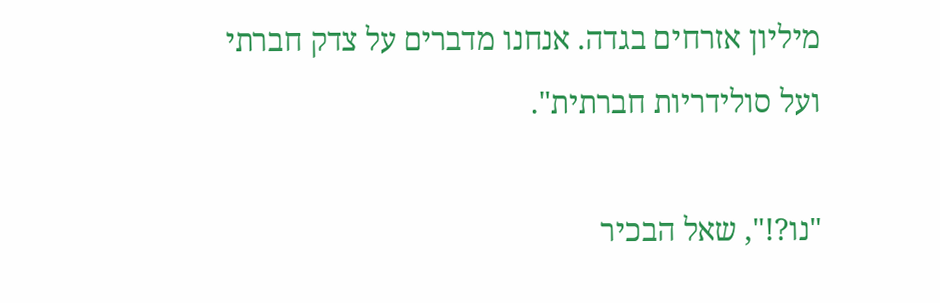מיליון אזרחים בגדה. אנחנו מדברים על צדק חברתי ועל סולידריות חברתית".

"נו?!", שאל הבכיר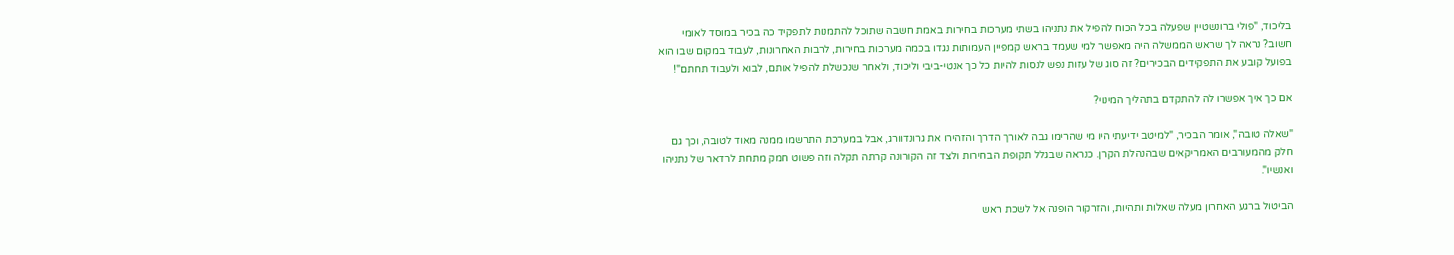בליכוד, "פולי ברונשטיין שפעלה בכל הכוח להפיל את נתניהו בשתי מערכות בחירות באמת חשבה שתוכל להתמנות לתפקיד כה בכיר במוסד לאומי חשוב? נראה לך שראש הממשלה היה מאפשר למי שעמד בראש קמפיין העמותות נגדו בכמה מערכות בחירות, לרבות האחרונות, לעבוד במקום שבו הוא בפועל קובע את התפקידים הבכירים? זה סוג של עזות נפש לנסות להיות כל כך אנטי-ביבי וליכוד, ולאחר שנכשלת להפיל אותם, לבוא ולעבוד תחתם"!

אם כך איך אפשרו לה להתקדם בתהליך המינוי?

"שאלה טובה", אומר הבכיר, "למיטב ידיעתי היו מי שהרימו גבה לאורך הדרך והזהירו את גרונדוורג, אבל במערכת התרשמו ממנה מאוד לטובה, וכך גם חלק מהמעורבים האמריקאים שבהנהלת הקרן. כנראה שבגלל תקופת הבחירות ולצד זה הקורונה קרתה תקלה וזה פשוט חמק מתחת לרדאר של נתניהו ואנשיו".

הביטול ברגע האחרון מעלה שאלות ותהיות, והזרקור הופנה אל לשכת ראש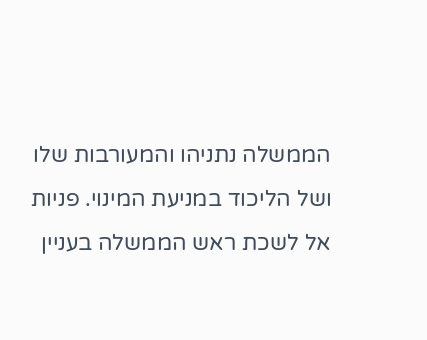הממשלה נתניהו והמעורבות שלו ושל הליכוד במניעת המינוי. פניות אל לשכת ראש הממשלה בעניין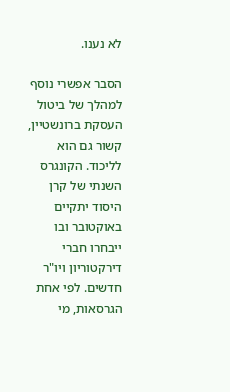לא נענו.

הסבר אפשרי נוסף למהלך של ביטול העסקת ברונשטיין, קשור גם הוא לליכוד. הקונגרס השנתי של קרן היסוד יתקיים באוקטובר ובו ייבחרו חברי דירקטוריון ויו"ר חדשים. לפי אחת הגרסאות, מי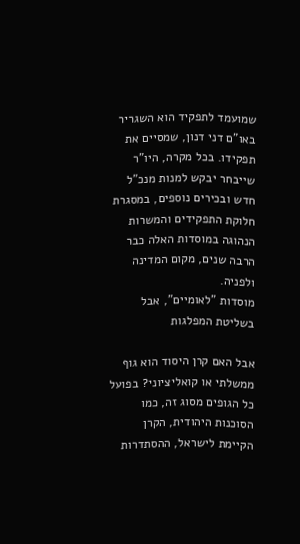שמועמד לתפקיד הוא השגריר באו"ם דני דנון, שמסיים את תפקידו. בכל מקרה, היו"ר שייבחר יבקש למנות מנכ"ל חדש ובכירים נוספים, במסגרת חלוקת התפקידים והמשרות הנהוגה במוסדות האלה כבר הרבה שנים, מקום המדינה ולפניה.
מוסדות "לאומיים", אבל בשליטת המפלגות

אבל האם קרן היסוד הוא גוף ממשלתי או קואליציוני? בפועל כל הגופים מסוג זה, כמו הסוכנות היהודית, הקרן הקיימת לישראל, ההסתדרות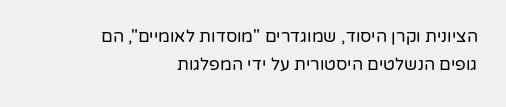הציונית וקרן היסוד, שמוגדרים "מוסדות לאומיים", הם גופים הנשלטים היסטורית על ידי המפלגות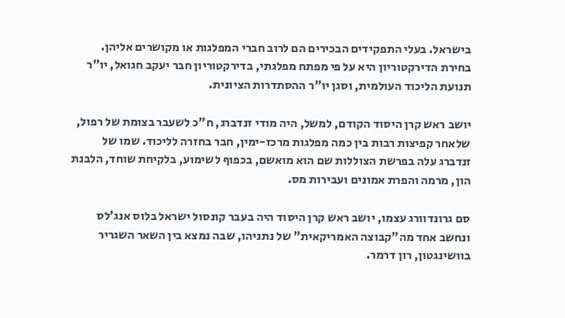בישראל. בעלי התפקידים הבכירים הם לרוב חברי המפלגות או מקושרים אליהן. בחירת הדירקטוריון היא על פי מפתח מפלגתי, בדירקטוריון חבר יעקב חגואל, יו"ר תנועת הליכוד העולמית, וסגן יו"ר ההסתדרות הציונית.

יושב ראש קרן היסוד הקודם, למשל, היה מודי זנדברג, ח"כ לשעבר בצומת של רפול, שלאחר קפיצות רבות בין כמה מפלגות מרכז-ימין, חבר בחזרה לליכוד. שמו של זנדברג עלה בפרשת הצוללות שם הוא מואשם, בכפוף לשימוע, בלקיחת שוחד, הלבנת הון, מרמה והפרת אמונים ועבירות מס.

סם גרונדוורג עצמו, יושב ראש קרן היסוד היה בעבר קונסול ישראל בלוס אנג'לס ונחשב אחד מה"קבוצה האמריקאית" של נתניהו, שבה נמצא בין השאר השגריר בוושינגטון, רון דרמר.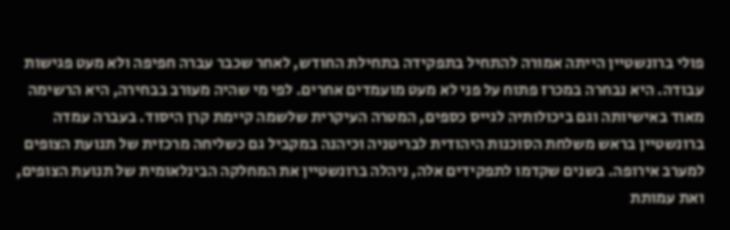פולי ברונשטיין הייתה אמורה להתחיל בתפקידה בתחילת החודש, לאחר שכבר עברה חפיפה ולא מעט פגישות עבודה. היא נבחרה במכרז פתוח על פני לא מעט מועמדים אחרים. לפי מי שהיה מעורב בבחירה, היא הרשימה מאוד באישיותה וגם ביכולותיה לגייס כספים, המטרה העיקרית שלשמה קיימת קרן היסוד. בעברה עמדה ברונשטיין בראש משלחת הסוכנות היהודית לבריטניה וכיהנה במקביל גם כשליחה מרכזית של תנועת הצופים למערב אירופה. בשנים שקדמו לתפקידים אלה, ניהלה ברונשטיין את המחלקה הבינלאומית של תנועת הצופים, ואת עמותת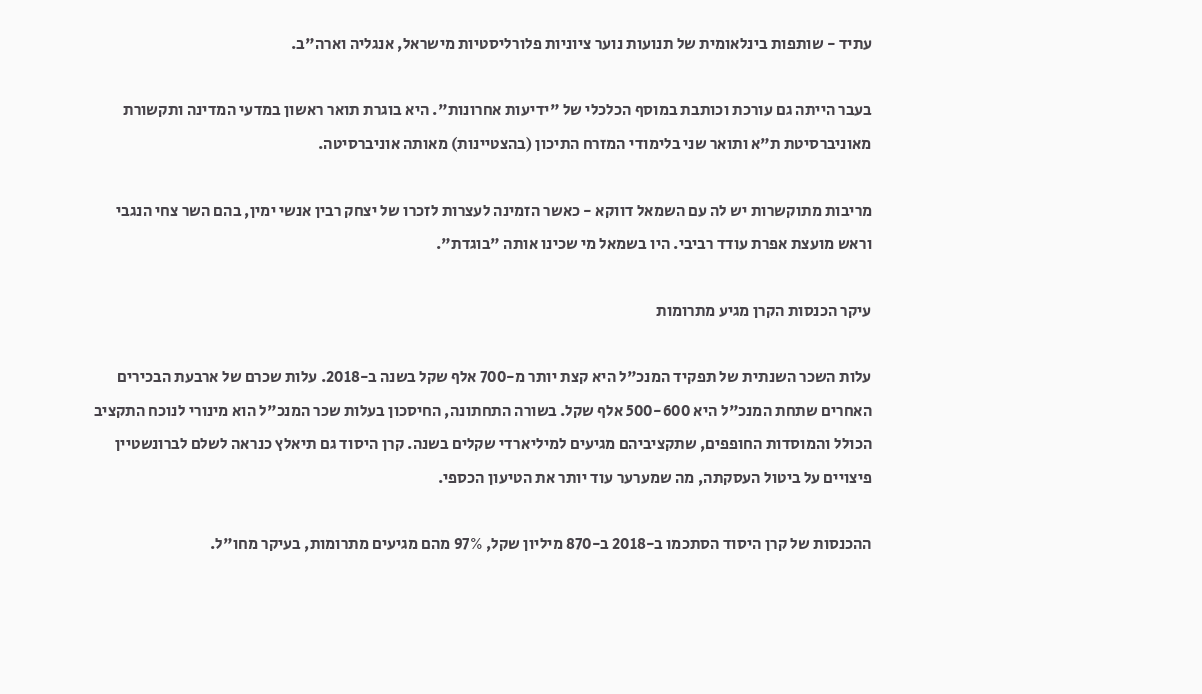עתיד - שותפות בינלאומית של תנועות נוער ציוניות פלורליסטיות מישראל, אנגליה וארה"ב.

בעבר הייתה גם עורכת וכותבת במוסף הכלכלי של "ידיעות אחרונות". היא בוגרת תואר ראשון במדעי המדינה ותקשורת מאוניברסיטת ת"א ותואר שני בלימודי המזרח התיכון (בהצטיינות) מאותה אוניברסיטה.

מריבות מתוקשרות יש לה עם השמאל דווקא - כאשר הזמינה לעצרות לזכרו של יצחק רבין אנשי ימין, בהם השר צחי הנגבי וראש מועצת אפרת עודד רביבי. היו בשמאל מי שכינו אותה "בוגדת".

עיקר הכנסות הקרן מגיע מתרומות

עלות השכר השנתית של תפקיד המנכ"ל היא קצת יותר מ-700 אלף שקל בשנה ב-2018. עלות שכרם של ארבעת הבכירים האחרים שתחת המנכ"ל היא 500-600 אלף שקל. בשורה התחתונה, החיסכון בעלות שכר המנכ"ל הוא מינורי לנוכח התקציב הכולל והמוסדות החופפים, שתקציביהם מגיעים למיליארדי שקלים בשנה. קרן היסוד גם תיאלץ כנראה לשלם לברונשטיין פיצויים על ביטול העסקתה, מה שמערער עוד יותר את הטיעון הכספי.

ההכנסות של קרן היסוד הסתכמו ב-2018 ב-870 מיליון שקל, 97% מהם מגיעים מתרומות, בעיקר מחו"ל.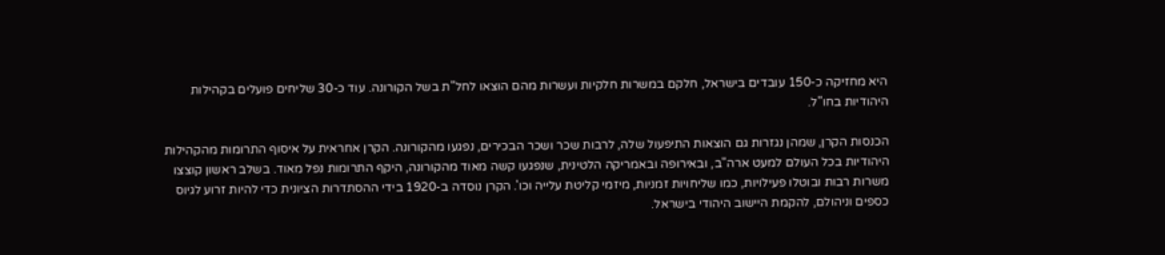היא מחזיקה כ-150 עובדים בישראל, חלקם במשרות חלקיות ועשרות מהם הוצאו לחל"ת בשל הקורונה. עוד כ-30 שליחים פועלים בקהילות היהודיות בחו"ל.

הכנסות הקרן, שמהן נגזרות גם הוצאות התיפעול שלה, לרבות שכר ושכר הבכירים, נפגעו מהקורונה. הקרן אחראית על איסוף התרומות מהקהילות היהודיות בכל העולם למעט ארה"ב, ובאירופה ובאמריקה הלטינית, שנפגעו קשה מאוד מהקורונה, היקף התרומות נפל מאוד. בשלב ראשון קוצצו משרות רבות ובוטלו פעילויות, כמו שליחויות זמניות, מיזמי קליטת עלייה וכו'. הקרן נוסדה ב-1920 בידי ההסתדרות הציונית כדי להיות זרוע לגיוס כספים וניהולם, להקמת היישוב היהודי בישראל.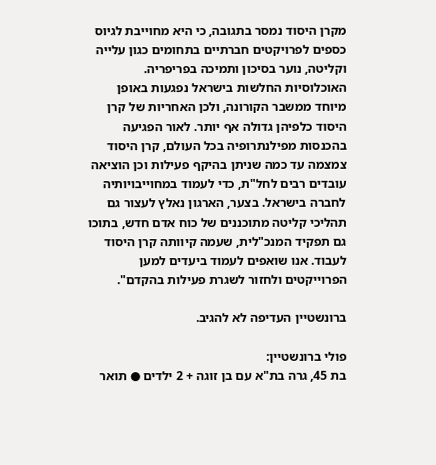מקרן היסוד נמסר בתגובה, כי היא מחוייבת לגיוס כספים לפרויקטים חברתיים בתחומים כגון עלייה וקליטה, נוער בסיכון ותמיכה בפריפריה. האוכלוסיות החלשות בישראל נפגעות באופן מיוחד ממשבר הקורונה, ולכן האחריות של קרן היסוד כלפיהן גדולה אף יותר. לאור הפגיעה בהכנסות מפילנתרופיה בכל העולם, קרן היסוד צמצמה עד כמה שניתן בהיקף פעילות וכן הוציאה עובדים רבים לחל"ת, כדי לעמוד במחוייבויותיה לחברה בישראל. בצער, הארגון נאלץ לעצור גם תהליכי קליטה מתוכננים של כוח אדם חדש, בתוכו גם תפקיד המנכ"לית, שעמה קיוותה קרן היסוד לעבוד. אנו שואפים לעמוד ביעדים למען הפרוייקטים ולחזור לשגרת פעילות בהקדם".

ברונשטיין העדיפה לא להגיב.

פולי ברונשטיין:
בת 45, גרה בת"א עם בן זוגה + 2 ילדים ● תואר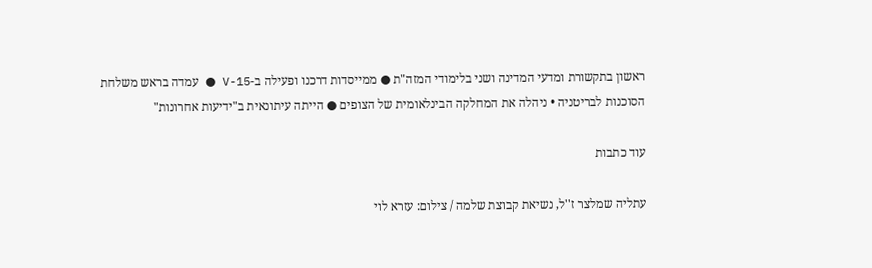ראשון בתקשורת ומדעי המדינה ושני בלימודי המזה"ת ● ממייסדות דרכנו ופעילה ב-V-15 ● עמדה בראש משלחת הסוכנות לבריטניה • ניהלה את המחלקה הבינלאומית של הצופים ● הייתה עיתונאית ב"ידיעות אחרונות"

עוד כתבות

עתליה שמלצר ז''ל, נשיאת קבוצת שלמה / צילום: עזרא לוי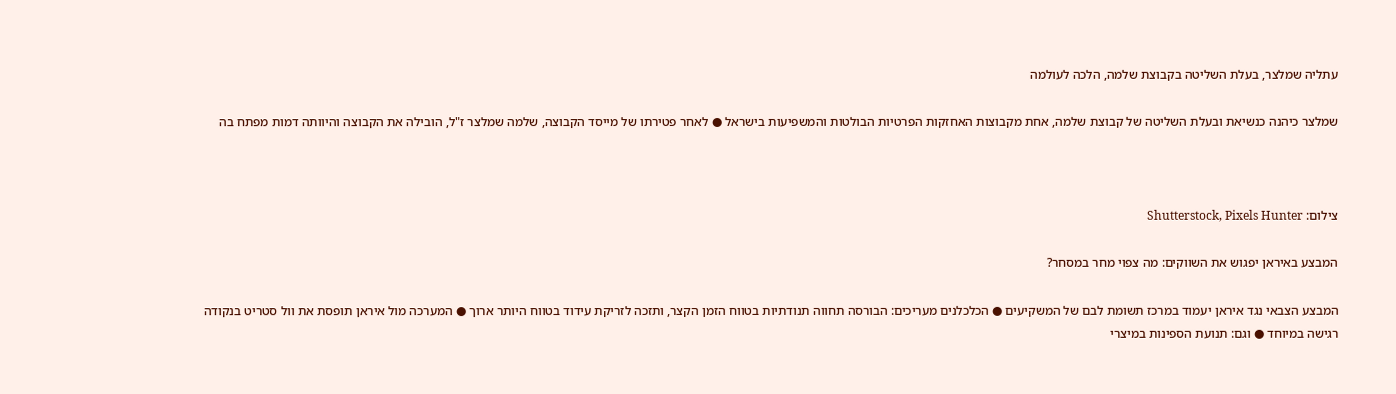עתליה שמלצר, בעלת השליטה בקבוצת שלמה, הלכה לעולמה

שמלצר כיהנה כנשיאת ובעלת השליטה של קבוצת שלמה, אחת מקבוצות האחזקות הפרטיות הבולטות והמשפיעות בישראל ● לאחר פטירתו של מייסד הקבוצה, שלמה שמלצר ז"ל, הובילה את הקבוצה והיוותה דמות מפתח בה



צילום: Shutterstock, Pixels Hunter

המבצע באיראן יפגוש את השווקים: מה צפוי מחר במסחר?

המבצע הצבאי נגד איראן יעמוד במרכז תשומת לבם של המשקיעים ● הכלכלנים מעריכים: הבורסה תחווה תנודתיות בטווח הזמן הקצר, ותזכה לזריקת עידוד בטווח היותר ארוך ● המערכה מול איראן תופסת את וול סטריט בנקודה רגישה במיוחד ● וגם: תנועת הספינות במיצרי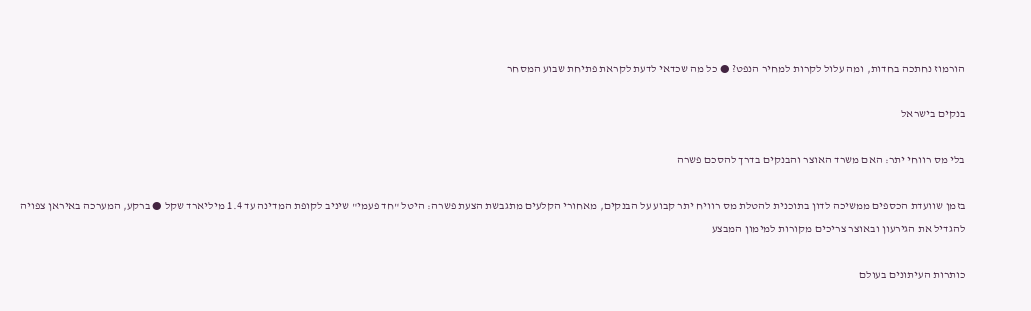הורמוז נחתכה בחדות, ומה עלול לקרות למחיר הנפט? ● כל מה שכדאי לדעת לקראת פתיחת שבוע המסחר

בנקים בישראל

בלי מס רווחי יתר: האם משרד האוצר והבנקים בדרך להסכם פשרה

בזמן שוועדת הכספים ממשיכה לדון בתוכנית להטלת מס רוויח יתר קבוע על הבנקים, מאחורי הקלעים מתגבשת הצעת פשרה: היטל "חד פעמי" שיניב לקופת המדינה עד 1.4 מיליארד שקל ● ברקע, המערכה באיראן צפויה להגדיל את הגירעון ובאוצר צריכים מקורות למימון המבצע

כותרות העיתונים בעולם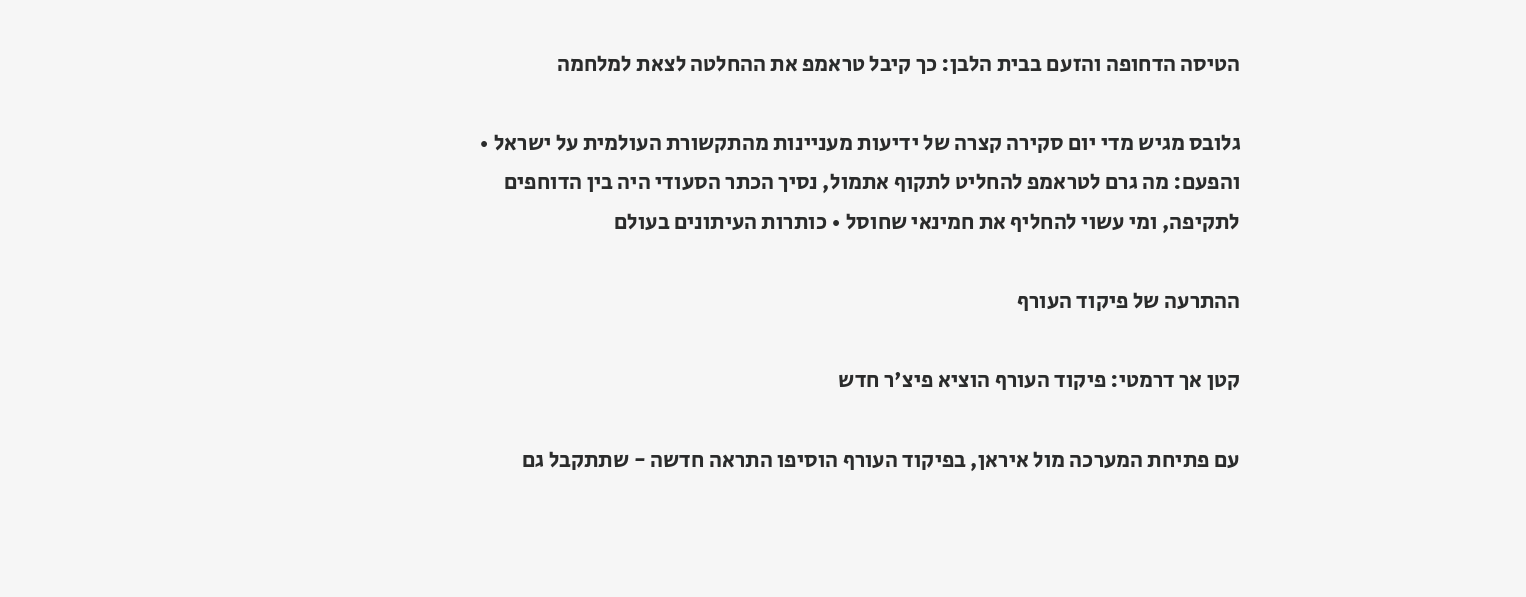הטיסה הדחופה והזעם בבית הלבן: כך קיבל טראמפ את ההחלטה לצאת למלחמה

גלובס מגיש מדי יום סקירה קצרה של ידיעות מעניינות מהתקשורת העולמית על ישראל • והפעם: מה גרם לטראמפ להחליט לתקוף אתמול, נסיך הכתר הסעודי היה בין הדוחפים לתקיפה, ומי עשוי להחליף את חמינאי שחוסל • כותרות העיתונים בעולם

ההתרעה של פיקוד העורף

קטן אך דרמטי: פיקוד העורף הוציא פיצ'ר חדש

עם פתיחת המערכה מול איראן, בפיקוד העורף הוסיפו התראה חדשה - שתתקבל גם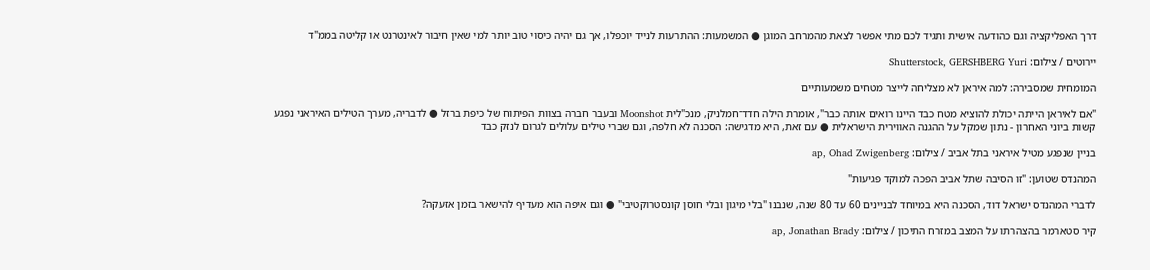דרך האפליקציה וגם כהודעה אישית ותגיד לכם מתי אפשר לצאת מהמרחב המוגן ● המשמעות: ההתרעות לנייד יוכפלו, אך גם יהיה כיסוי טוב יותר למי שאין חיבור לאינטרנט או קליטה בממ"ד

יירוטים / צילום: Shutterstock, GERSHBERG Yuri

המומחית שמסבירה: למה איראן לא מצליחה לייצר מטחים משמעותיים

"אם לאיראן הייתה יכולת להוציא מטח כבד היינו רואים אותה כבר", אומרת הילה חדד־חמלניק, מנכ"לית Moonshot ובעבר חברה בצוות הפיתוח של כיפת ברזל ● לדבריה, מערך הטילים האיראני נפגע קשות ביוני האחרון - נתון שמקל על ההגנה האווירית הישראלית ● עם זאת, היא מדגישה: הסכנה לא חלפה, וגם שברי טילים עלולים לגרום לנזק כבד

בניין שנפגע מטיל איראני בתל אביב / צילום: ap, Ohad Zwigenberg

המהנדס שטוען: "זו הסיבה שתל אביב הפכה למוקד פגיעות"

לדברי המהנדס ישראל דוד, הסכנה היא במיוחד לבניינים 60 עד 80 שנה, שנבנו "בלי מיגון ובלי חוסן קונסטרוקטיבי" ● וגם איפה הוא מעדיף להישאר בזמן אזעקה?

קיר סטארמר בהצהרתו על המצב במזרח התיכון / צילום: ap, Jonathan Brady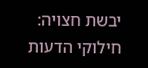יבשת חצויה: חילוקי הדעות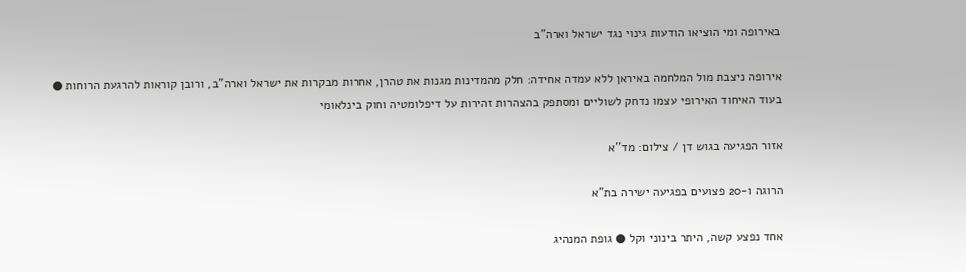באירופה ומי הוציאו הודעות גינוי נגד ישראל וארה"ב

אירופה ניצבת מול המלחמה באיראן ללא עמדה אחידה: חלק מהמדינות מגנות את טהרן, אחרות מבקרות את ישראל וארה"ב, ורובן קוראות להרגעת הרוחות ● בעוד האיחוד האירופי עצמו נדחק לשוליים ומסתפק בהצהרות זהירות על דיפלומטיה וחוק בינלאומי

אזור הפגיעה בגוש דן / צילום: מד''א

הרוגה ו-20 פצועים בפגיעה ישירה בת"א

אחד נפצע קשה, היתר בינוני וקל ● גופת המנהיג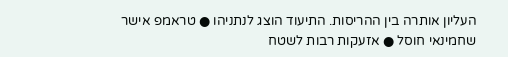העליון אותרה בין ההריסות. התיעוד הוצג לנתניהו ● טראמפ אישר שחמינאי חוסל ● אזעקות רבות לשטח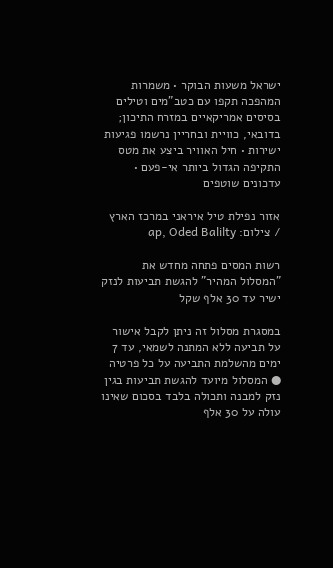ישראל משעות הבוקר • משמרות המהפכה תקפו עם כטב"מים וטילים בסיסים אמריקאיים במזרח התיכון; בדובאי, כוויית ובחריין נרשמו פגיעות ישירות • חיל האוויר ביצע את מטס התקיפה הגדול ביותר אי-פעם • עדכונים שוטפים

אזור נפילת טיל איראני במרכז הארץ / צילום: ap, Oded Balilty

רשות המסים פתחה מחדש את "המסלול המהיר" להגשת תביעות לנזק ישיר עד 30 אלף שקל

במסגרת מסלול זה ניתן לקבל אישור על תביעה ללא המתנה לשמאי, עד 7 ימים מהשלמת התביעה על כל פרטיה ● המסלול מיועד להגשת תביעות בגין נזק למבנה ותכולה בלבד בסכום שאינו עולה על 30 אלף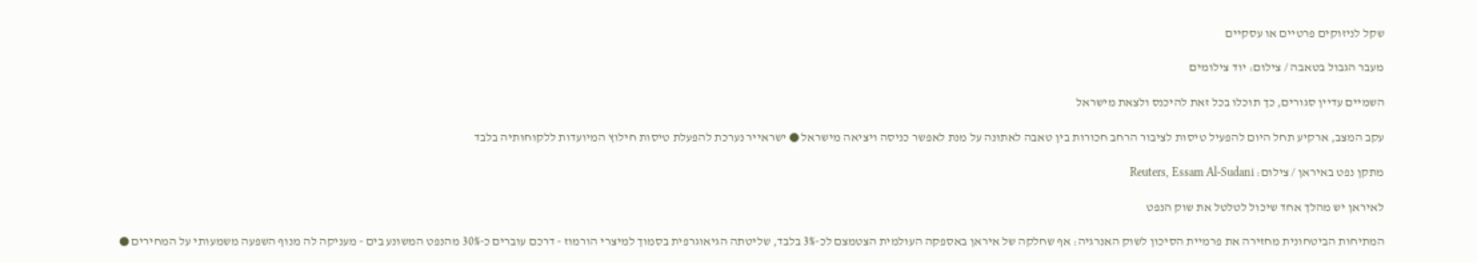שקל לניזוקים פרטיים או עסקיים

מעבר הגבול בטאבה / צילום: יוד צילומים

השמיים עדיין סגורים, כך תוכלו בכל זאת להיכנס ולצאת מישראל

עקב המצב, ארקיע תחל היום להפעיל טיסות לציבור הרחב חכורות בין טאבה לאתונה על מנת לאפשר כניסה ויציאה מישראל ● ישראייר נערכת להפעלת טיסות חילוץ המיועדות ללקוחותיה בלבד

מתקן נפט באיראן / צילום: Reuters, Essam Al-Sudani

לאיראן יש מהלך אחד שיכול לטלטל את שוק הנפט

המתיחות הביטחונית מחזירה את פרמיית הסיכון לשוק האנרגיה: אף שחלקה של איראן באספקה העולמית הצטמצם לכ-3% בלבד, שליטתה הגיאוגרפית בסמוך למיצרי הורמוז - דרכם עוברים כ-30% מהנפט המשונע בים - מעניקה לה מנוף השפעה משמעותי על המחירים ●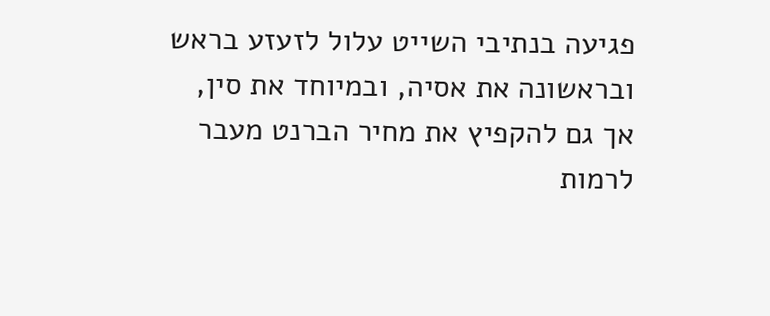פגיעה בנתיבי השייט עלול לזעזע בראש ובראשונה את אסיה, ובמיוחד את סין, אך גם להקפיץ את מחיר הברנט מעבר לרמות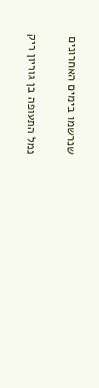שנרשמו בימים האחרונים

נמל התעופה בן גוריון ריק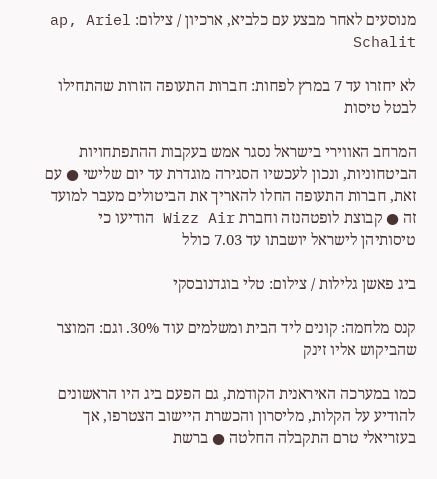מנוסעים לאחר מבצע עם כלביא, ארכיון / צילום: ap, Ariel Schalit

לא יחזרו עד 7 במרץ לפחות: חברות התעופה הזרות שהתחילו לבטל טיסות

המרחב האווירי בישראל נסגר אמש בעקבות ההתפתחויות הביטחוניות, ונכון לעכשיו הסגירה מוגדרת עד יום שלישי ● עם זאת, חברות התעופה החלו להאריך את הביטולים מעבר למועד זה ● קבוצת לופטהנזה וחברת Wizz Air הודיעו כי טיסותיהן לישראל יושבתו עד 7.03 כולל

ביג פאשן גלילות / צילום: טלי בוגדנובסקי

קנס מלחמה: קונים ליד הבית ומשלמים עוד 30%. וגם: המוצר שהביקוש אליו זינק

כמו במערכה האיראנית הקודמת, גם הפעם ביג היו הראשונים להודיע על הקלות, מליסרון והכשרת היישוב הצטרפו, אך בעזריאלי טרם התקבלה החלטה ● ברשת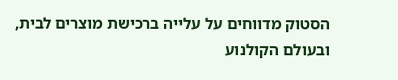הסטוק מדווחים על עלייה ברכישת מוצרים לבית, ובעולם הקולנוע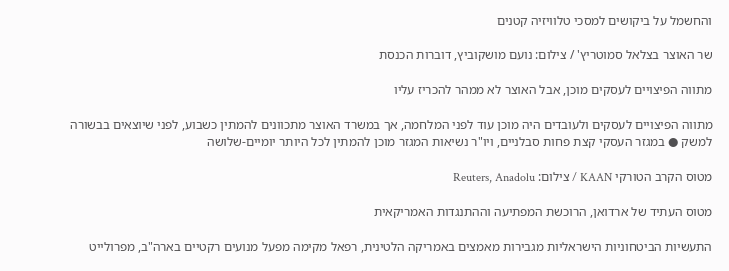והחשמל על ביקושים למסכי טלוויזיה קטנים

שר האוצר בצלאל סמוטריץ' / צילום: נועם מושקוביץ, דוברות הכנסת

מתווה הפיצויים לעסקים מוכן, אבל האוצר לא ממהר להכריז עליו

מתווה הפיצויים לעסקים ולעובדים היה מוכן עוד לפני המלחמה, אך במשרד האוצר מתכוונים להמתין כשבוע, לפני שיוצאים בבשורה למשק ● במגזר העסקי קצת פחות סבלניים, ויו"ר נשיאות המגזר מוכן להמתין לכל היותר יומיים-שלושה

מטוס הקרב הטורקי KAAN / צילום: Reuters, Anadolu

מטוס העתיד של ארדואן, הרוכשת המפתיעה וההתנגדות האמריקאית

התעשיות הביטחוניות הישראליות מגבירות מאמצים באמריקה הלטינית, רפאל מקימה מפעל מנועים רקטיים בארה"ב, מפרולייט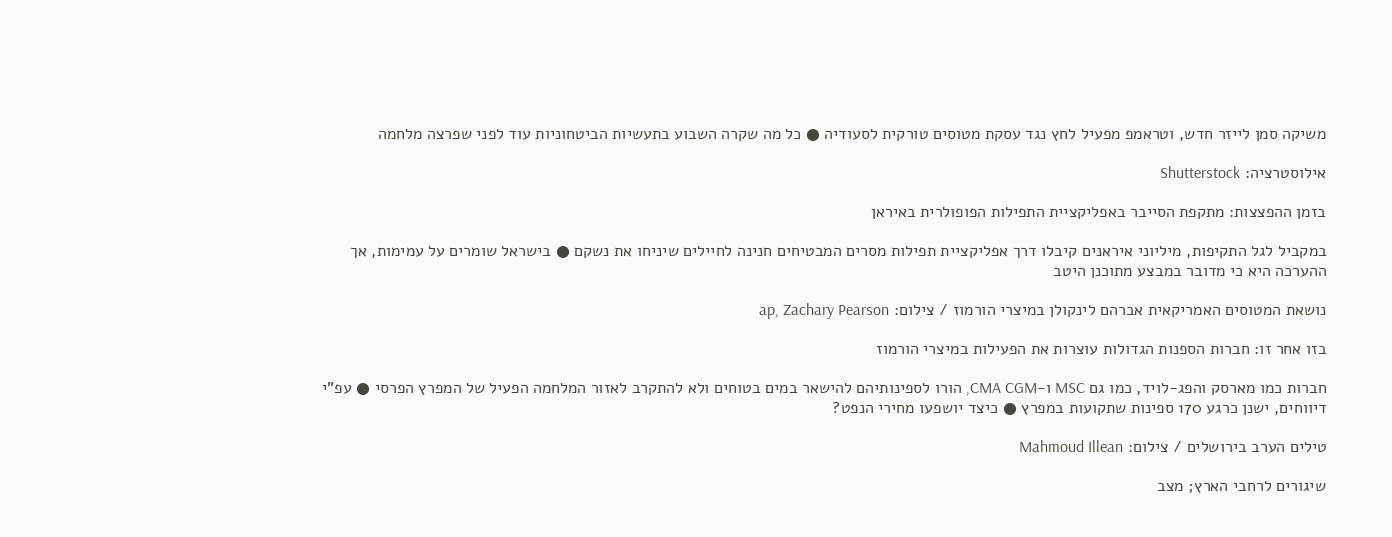משיקה סמן לייזר חדש, וטראמפ מפעיל לחץ נגד עסקת מטוסים טורקית לסעודיה ● כל מה שקרה השבוע בתעשיות הביטחוניות עוד לפני שפרצה מלחמה

אילוסטרציה: Shutterstock

בזמן ההפצצות: מתקפת הסייבר באפליקציית התפילות הפופולרית באיראן

במקביל לגל התקיפות, מיליוני איראנים קיבלו דרך אפליקציית תפילות מסרים המבטיחים חנינה לחיילים שיניחו את נשקם ● בישראל שומרים על עמימות, אך ההערכה היא כי מדובר במבצע מתוכנן היטב

נושאת המטוסים האמריקאית אברהם לינקולן במיצרי הורמוז / צילום: ap, Zachary Pearson

בזו אחר זו: חברות הספנות הגדולות עוצרות את הפעילות במיצרי הורמוז

חברות כמו מארסק והפג-לויד, כמו גם MSC ו-CMA CGM, הורו לספינותיהם להישאר במים בטוחים ולא להתקרב לאזור המלחמה הפעיל של המפרץ הפרסי ● עפ"י דיווחים, ישנן כרגע 170 ספינות שתקועות במפרץ ● כיצד יושפעו מחירי הנפט?

טילים הערב בירושלים / צילום: Mahmoud Illean

שיגורים לרחבי הארץ; מצב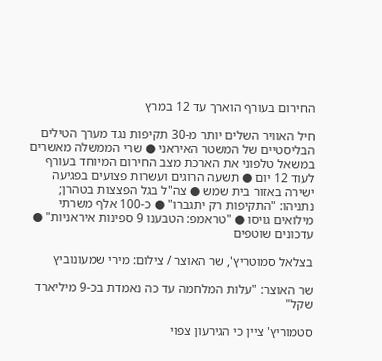החירום בעורף הוארך עד 12 במרץ

חיל האוויר השלים יותר מ-30 תקיפות נגד מערך הטילים הבליסטיים של המשטר האיראני ● שרי הממשלה מאשרים במשאל טלפוני את הארכת מצב החירום המיוחד בעורף לעוד 12 יום ● תשעה הרוגים ועשרות פצועים בפגיעה ישירה באזור בית שמש ● צה"ל בגל הפצצות בטהרן; נתניהו: "התקיפות רק יתגברו" ● כ-100 אלף משרתי מילואים גויסו ● "טראמפ: הטבענו 9 ספינות איראניות" ● עדכונים שוטפים

בצלאל סמוטריץ', שר האוצר / צילום: מירי שמעונוביץ

שר האוצר: "עלות המלחמה עד כה נאמדת בכ-9 מיליארד שקל"

סטמוריץ' ציין כי הגירעון צפוי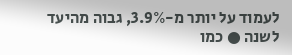לעמוד על יותר מ-3.9%, גבוה מהיעד לשנה ● כמו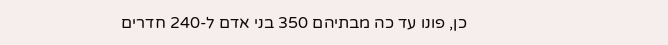כן, פונו עד כה מבתיהם 350 בני אדם ל-240 חדרים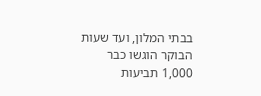בבתי המלון, ועד שעות הבוקר הוגשו כבר 1,000 תביעות